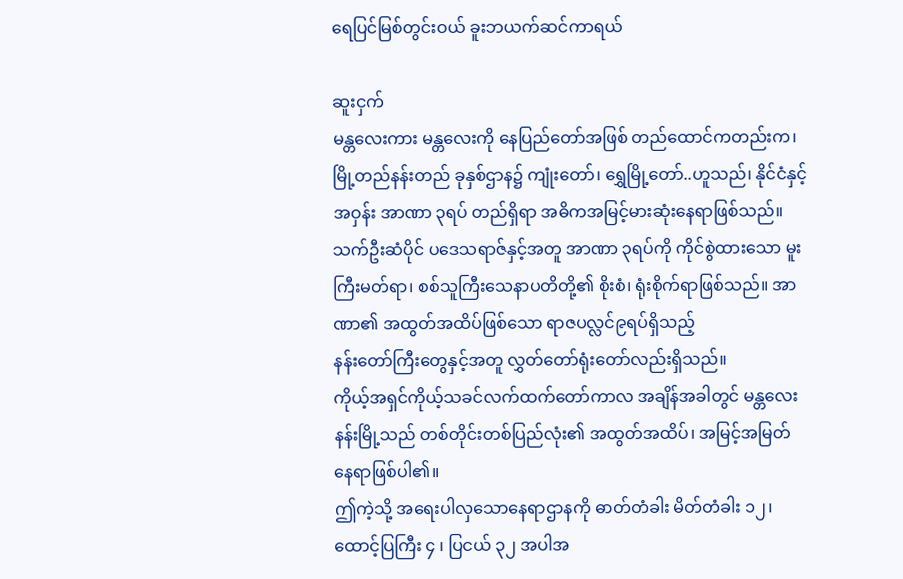ရေပြင်မြစ်တွင်းဝယ် ခူးဘယက်ဆင်ကာရယ်

ဆူးငှက်
မန္တလေးကား မန္တလေးကို နေပြည်တော်အဖြစ် တည်ထောင်ကတည်းက၊ မြို့တည်နန်းတည် ခုနှစ်ဌာန၌ ကျုံးတော်၊ ရွှေမြို့တော်..ဟူသည်၊ နိုင်ငံနှင့်အဝှန်း အာဏာ ၃ရပ် တည်ရှိရာ အဓိကအမြင့်မားဆုံးနေရာဖြစ်သည်။
သက်ဦးဆံပိုင် ပဒေသရာဇ်နှင့်အတူ အာဏာ ၃ရပ်ကို ကိုင်စွဲထားသော မူးကြီးမတ်ရာ၊ စစ်သူကြီးသေနာပတိတို့၏ စိုးစံ၊ ရုံးစိုက်ရာဖြစ်သည်။ အာဏာ၏ အထွတ်အထိပ်ဖြစ်သော ရာဇပလ္လင်၉ရပ်ရှိသည့်
နန်းတော်ကြီးတွေနှင့်အတူ လွှတ်တော်ရုံးတော်လည်းရှိသည်။
ကိုယ့်အရှင်ကိုယ့်သခင်လက်ထက်တော်ကာလ အချိန်အခါတွင် မန္တလေး နန်းမြို့သည် တစ်တိုင်းတစ်ပြည်လုံး၏ အထွတ်အထိပ်၊ အမြင့်အမြတ်နေရာဖြစ်ပါ၏။
ဤကဲ့သို့ အရေးပါလှသောနေရာဌာနကို ဓာတ်တံခါး မိတ်တံခါး ၁၂၊ ထောင့်ပြကြီး ၄ ၊ ပြငယ် ၃၂ အပါအ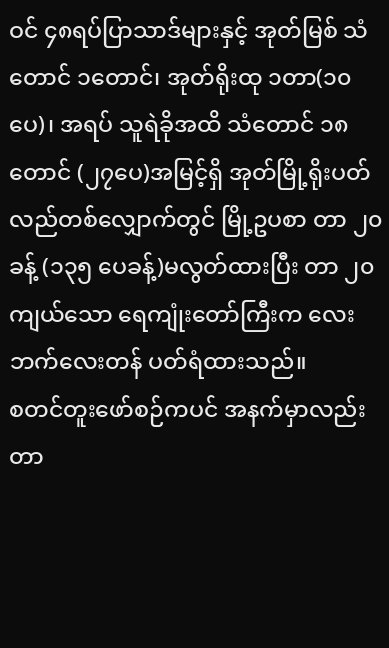ဝင် ၄၈ရပ်ပြာသာဒ်များနှင့် အုတ်မြစ် သံတောင် ၁တောင်၊ အုတ်ရိုးထု ၁တာ(၁၀ပေ)၊ အရပ် သူရဲခိုအထိ သံတောင် ၁၈တောင် (၂၇ပေ)အမြင့်ရှိ အုတ်မြို့ရိုးပတ်လည်တစ်လျှောက်တွင် မြို့ဥပစာ တာ ၂၀ ခန့် (၁၃၅ ပေခန့်)မလွတ်ထားပြီး တာ ၂၀ ကျယ်သော ရေကျုံးတော်ကြီးက လေးဘက်လေးတန် ပတ်ရံထားသည်။
စတင်တူးဖော်စဉ်ကပင် အနက်မှာလည်း တာ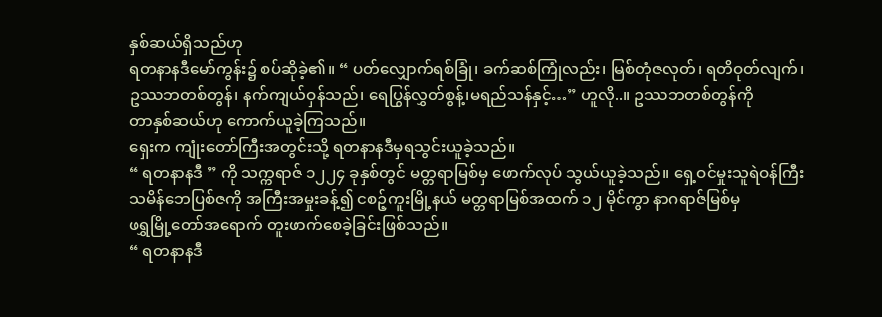နှစ်ဆယ်ရှိသည်ဟု
ရတနာနဒီမော်ကွန်း၌ စပ်ဆိုခဲ့၏။ “ ပတ်လျှောက်ရစ်ခြုံ၊ ခက်ဆစ်ကြုံလည်း၊ မြစ်တုံဇလုတ်၊ ရတိဝုတ်လျက်၊ ဥဿဘတစ်တွန်၊ နက်ကျယ်ဝှန်သည်၊ ရေပြွန်လွှတ်စွန့်၊မရည်သန်နှင့်…” ဟူလို..။ ဥဿဘတစ်တွန်ကို
တာနှစ်ဆယ်ဟု ကောက်ယူခဲ့ကြသည်။
ရှေးက ကျုံးတော်ကြီးအတွင်းသို့ ရတနာနဒီမှရသွင်းယူခဲ့သည်။
“ ရတနာနဒီ ” ကို သက္ကရာဇ် ၁၂၂၄ ခုနှစ်တွင် မတ္တရာမြစ်မှ ဖောက်လုပ် သွယ်ယူခဲ့သည်။ ရှေ့ဝင်မှုးသူရဲဝန်ကြီး သမိန်ဘေပြစ်ဇကို အကြီးအမှုးခန့်၍ ငစဉ့်ကူးမြို့နယ် မတ္တရာမြစ်အထက် ၁၂ မိုင်ကွာ နာဂရာဇ်မြစ်မှ
ဖရွှမြို့တော်အရောက် တူးဖာက်စေခဲ့ခြင်းဖြစ်သည်။
“ ရတနာနဒီ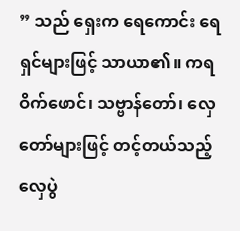” သည် ရှေးက ရေကောင်း ရေရှင်များဖြင့် သာယာ၏။ ကရဝိက်ဖောင်၊ သဗ္ဗာန်တော်၊ လှေတော်များဖြင့် တင့်တယ်သည့်
လှေပွဲ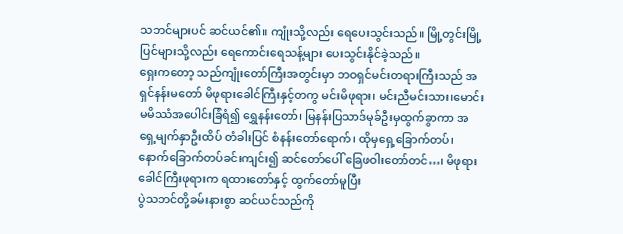သဘင်များပင် ဆင်ယင်၏။ ကျုံးသို့လည်း ရေပေးသွင်းသည်။ မြို့တွင်းမြို့ပြင်များသို့လည်း ရေကောင်းရေသန့်များ ပေးသွင်းနိုင်ခဲ့သည်။
ရှေးကတော့ သည်ကျုံးတော်ကြီးအတွင်းမှာ ဘဝရှင်မင်းတရားကြီးသည် အရှင်နန်းမတော် မိဖုရားခေါင်ကြီးနှင့်တကွ မင်းမိဖုရား၊ မင်းညီမင်းသား၊မောင်းမမိဿံအပေါင်းခြံရံ၍ ရွှေနန်းတော်၊ မြနန်းပြသာဒ်မုခ်ဦးမှထွက်ခွာကာ အရှေ့မျက်နှာဦးထိပ် တံခါးပြင် စံနန်းတော်ရောက်၊ ထိုမှရှေ့ခြောက်တပ်၊ နောက်ခြောက်တပ်ခင်းကျင်း၍ ဆင်တော်ပေါ် ခြေဖဝါးတော်တင်…၊ မိဖုရားခေါင်ကြီးဖုရားက ရထားတော်နှင့် ထွက်တော်မူပြီး
ပွဲသဘင်တို့ခမ်းနားစွာ ဆင်ယင်သည်ကို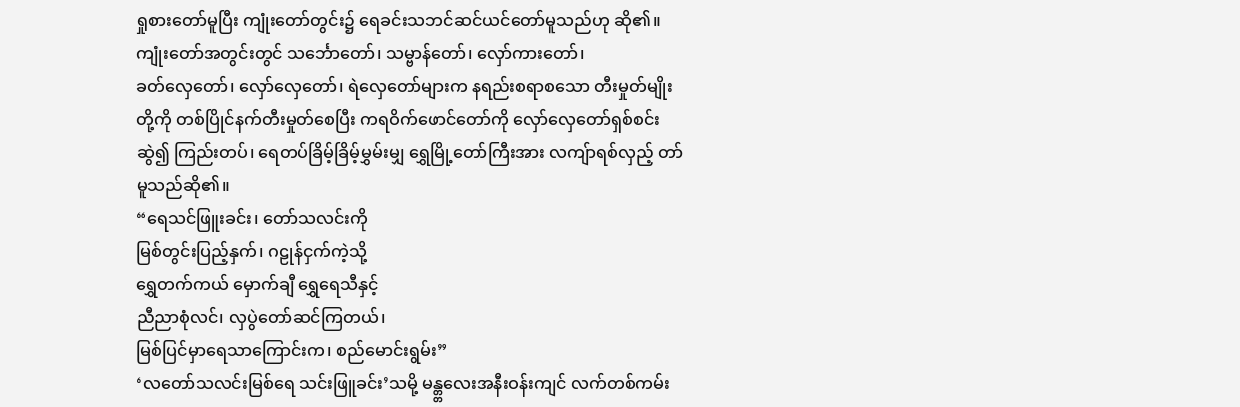ရှုစားတော်မူပြီး ကျုံးတော်တွင်း၌ ရေခင်းသဘင်ဆင်ယင်တော်မူသည်ဟု ဆို၏။
ကျုံးတော်အတွင်းတွင် သင်္ဘောတော်၊ သမ္ဗာန်တော်၊ လှော်ကားတော်၊
ခတ်လှေတော်၊ လှော်လှေတော်၊ ရဲလှေတော်များက နရည်းစရာစသော တီးမှုတ်မျိုး တို့ကို တစ်ပြိုင်နက်တီးမှုတ်စေပြီး ကရဝိက်ဖောင်တော်ကို လှော်လှေတော်ရှစ်စင်းဆွဲ၍ ကြည်းတပ်၊ ရေတပ်ခြိမ့်ခြိမ့်မွှမ်းမျှ ရွှေမြို့တော်ကြီးအား လကျ်ာရစ်လှည့် တာ်မူသည်ဆို၏။
“ရေသင်ဖြူးခင်း၊ တော်သလင်းကို
မြစ်တွင်းပြည့်နှက်၊ ဂဠုန်ငှက်ကဲ့သို့
ရွှေတက်ကယ် မှောက်ချီ ရွှေရေသီနှင့်
ညီညာစုံလင်၊ လှပွဲတော်ဆင်ကြတယ်၊
မြစ်ပြင်မှာရေသာကြောင်းက၊ စည်မောင်းရွမ်း”
‘လတော်သလင်းမြစ်ရေ သင်းဖြူခင်း’သမို့ မန္တ္တလေးအနီးဝန်းကျင် လက်တစ်ကမ်း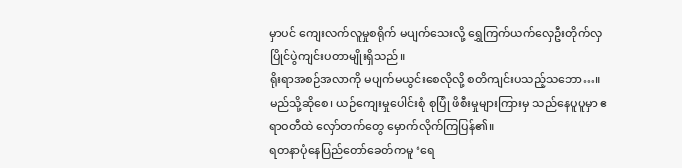မှာပင် ကျေးလက်လူမှုစရိုက် မပျက်သေးလို့ ရွှေကြက်ယက်လှေဦးတိုက်လှပြိုင်ပွဲကျင်းပတာမျိုးရှိသည်။
ရိုးရာအစဉ်အလာကို မပျက်မယွင်းစေလိုလို့ စတိကျင်းပသည့်သဘော…။ မည်သို့ဆိုစေ၊ ယဉ်ကျေးမှုပေါင်းစုံ စုပြုံ ဖိစီးမှုများကြားမှ သည်နေပူပူမှာ ဧရာဝတီထဲ လှော်တက်တွေ မှောက်လိုက်ကြပြန်၏။
ရတနာပုံနေပြည်တော်ခေတ်ကမူ ‘ရေ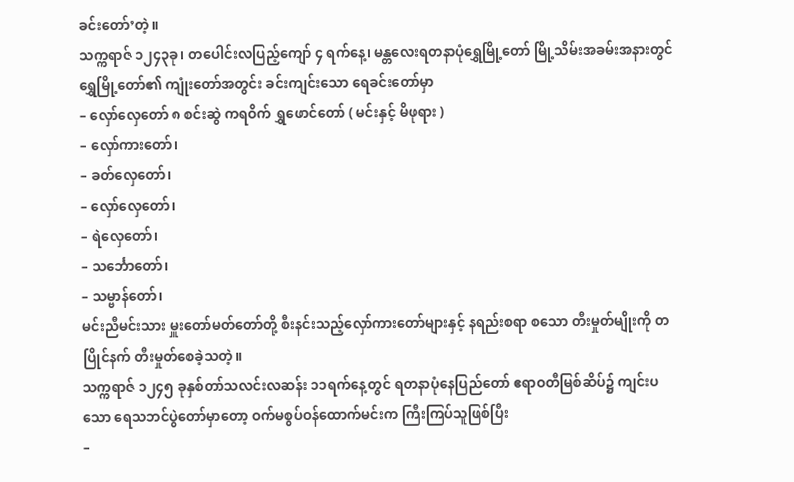ခင်းတော်’တဲ့။
သက္ကရာဇ် ၁၂၄၃ခု၊ တပေါင်းလပြည့်ကျော် ၄ ရက်နေ့၊ မန္တလေးရတနာပုံရွှေမြို့တော် မြို့သိမ်းအခမ်းအနားတွင် ရွှေမြို့တော်၏ ကျုံးတော်အတွင်း ခင်းကျင်းသော ရေခင်းတော်မှာ
– လှော်လှေတော် ၈ စင်းဆွဲ ကရဝိက် ရွှဖောင်တော် ( မင်းနှင့် မိဖုရား )
– လှော်ကားတော်၊
– ခတ်လှေတော်၊
– လှော်လှေတော်၊
– ရဲလှေတော်၊
– သင်္ဘောတော်၊
– သမ္ဗာန်တော်၊
မင်းညီမင်းသား မှူးတော်မတ်တော်တို့ စီးနင်းသည့်လှော်ကားတော်များနှင့် နရည်းစရာ စသော တီးမှုတ်မျိုးကို တပြိုင်နက် တီးမှုတ်စေခဲ့သတဲ့။
သက္ကရာဇ် ၁၂၄၅ ခုနှစ်တာ်သလင်းလဆန်း ၁၁ရက်နေ့တွင် ရတနာပုံနေပြည်တော် ဧရာဝတီမြစ်ဆိပ်၌ ကျင်းပသော ရေသဘင်ပွဲတော်မှာတော့ ဝက်မစွပ်ဝန်ထောက်မင်းက ကြီးကြပ်သူဖြစ်ပြီး
–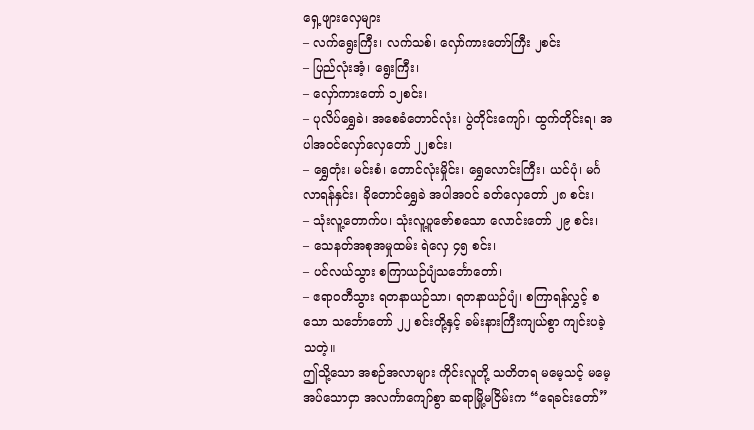ရှေ့ဖျားလှေများ
– လက်ရွေးကြီး၊ လက်သစ်၊ လှော်ကားတော်ကြီး ၂စင်း
– ပြည်လုံးအံ့၊ ရွေးကြီး၊
– လှော်ကားတော် ၁၂စင်း၊
– ပုလိပ်ရွှေခဲ၊ အစေခံတောင်လုံး၊ ပွဲတိုင်းကျော်၊ ထွက်တိုင်းရ၊ အပါအဝင်လှော်လှေတော် ၂၂စင်း၊
– ရွှေတုံး၊ မင်းစံ၊ တောင်လုံးမှိုင်း၊ ရွှေလောင်းကြီး၊ ယင်ပုံ၊ မင်္ဂလာရန်နှင်း၊ ခိုတောင်ရွှေခဲ အပါအဝင် ခတ်လှေတော် ၂၈ စင်း၊
– သုံးလူ့တောက်ပ၊ သုံးလူ့ပူဇော်စသော လောင်းတော် ၂၉ စင်း၊
– သေနတ်အစုအမှုထမ်း ရဲလှေ ၄၅ စင်း၊
– ပင်လယ်သွား စကြာယဉ်ပျံသင်္ဘောတော်၊
– ဧရာဝတီသွား ရတနာယဉ်သာ၊ ရတနာယဉ်ပျံ၊ စကြာရန်လွှင့် စသော သင်္ဘောတော် ၂၂ စင်းတို့နှင့် ခမ်းနားကြီးကျယ်စွာ ကျင်းပခဲ့သတဲ့။
ဤသို့သော အစဉ်အလာများ ကိုင်းလူတို့ သတိတရ မမေ့သင့် မမေ့အပ်သောငှာ အလင်္ကာကျော်စွာ ဆရာမြို့မငြိမ်းက “ရေခင်းတော်”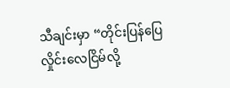သီချင်းမှာ “တိုင်းပြန်ပြေ လှိုင်းလေငြိမ်လို့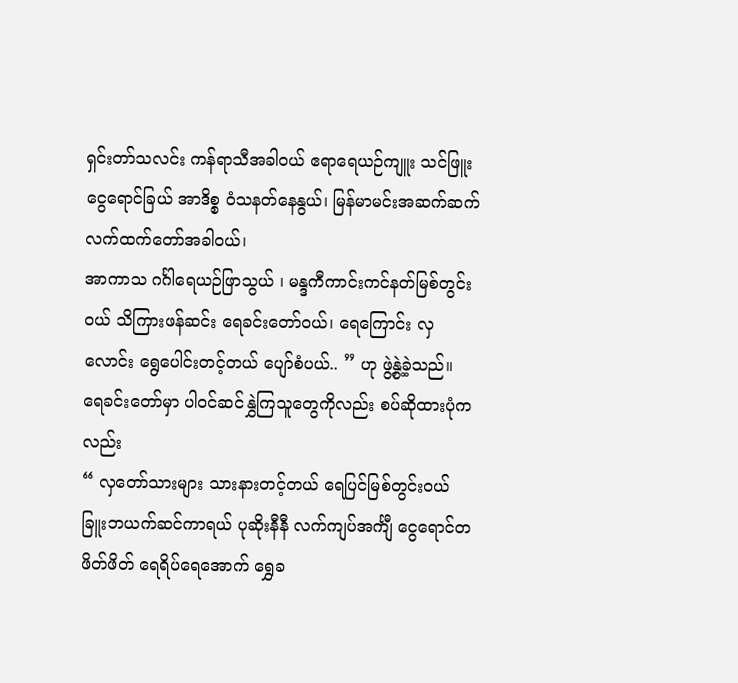ရှင်းတာ်သလင်း ကန်ရာသီအခါဝယ် ဧရာရေယဉ်ကျူး သင်ဖြူး ငွေရောင်ခြယ် အာဒိစ္စ ဝံသနတ်နေနွယ်၊ မြန်မာမင်းအဆက်ဆက် လက်ထက်တော်အခါဝယ်၊
အာကာသ ဂင်္ဂါရေယဉ်ဖြာသွယ် ၊ မန္ဒကီကာင်းကင်နတ်မြစ်တွင်းဝယ် သိကြားဖန်ဆင်း ရေခင်းတော်ဝယ်၊ ရေကြောင်း လှလောင်း ရွေပေါင်းတင့်တယ် ပျော်စံပယ်.. ” ဟု ဖွဲ့နွဲ့ခဲ့သည်။
ရေခင်းတော်မှာ ပါဝင်ဆင်နွှဲကြသူတွေကိုလည်း စပ်ဆိုထားပုံကလည်း
“ လှတော်သားများ သားနားတင့်တယ် ရေပြင်မြစ်တွင်းဝယ် ခြူးဘယက်ဆင်ကာရယ် ပုဆိုးနီနီ လက်ကျပ်အင်္ကျီ ငွေရောင်တဖိတ်ဖိတ် ရေရိပ်ရေအောက် ရွှေခ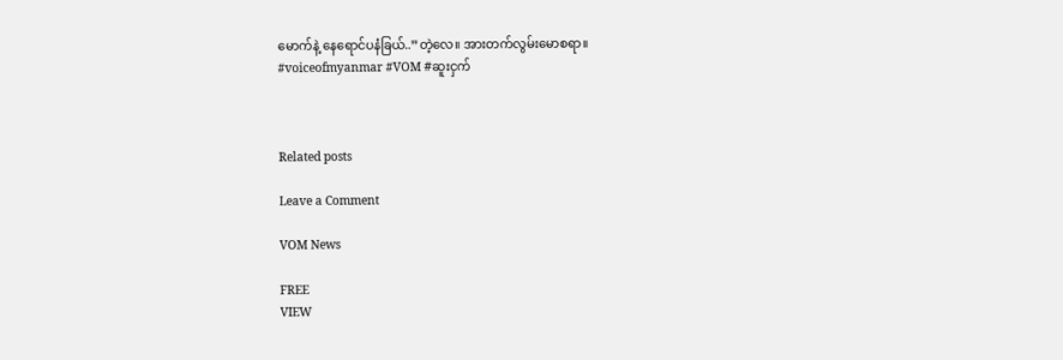မောက်နဲ့ နေရောင်ပနံခြယ်..”တဲ့လေ။ အားတက်လွမ်းမောစရာ။
#voiceofmyanmar #VOM #ဆူးငှက်



Related posts

Leave a Comment

VOM News

FREE
VIEW